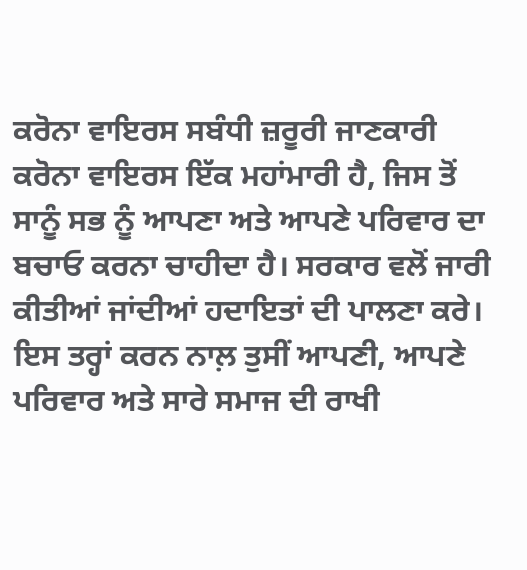ਕਰੋਨਾ ਵਾਇਰਸ ਸਬੰਧੀ ਜ਼ਰੂਰੀ ਜਾਣਕਾਰੀ ਕਰੋਨਾ ਵਾਇਰਸ ਇੱਕ ਮਹਾਂਮਾਰੀ ਹੈ, ਜਿਸ ਤੋਂ ਸਾਨੂੰ ਸਭ ਨੂੰ ਆਪਣਾ ਅਤੇ ਆਪਣੇ ਪਰਿਵਾਰ ਦਾ ਬਚਾਓ ਕਰਨਾ ਚਾਹੀਦਾ ਹੈ। ਸਰਕਾਰ ਵਲੋਂ ਜਾਰੀ ਕੀਤੀਆਂ ਜਾਂਦੀਆਂ ਹਦਾਇਤਾਂ ਦੀ ਪਾਲਣਾ ਕਰੇ। ਇਸ ਤਰ੍ਹਾਂ ਕਰਨ ਨਾਲ਼ ਤੁਸੀਂ ਆਪਣੀ, ਆਪਣੇ ਪਰਿਵਾਰ ਅਤੇ ਸਾਰੇ ਸਮਾਜ ਦੀ ਰਾਖੀ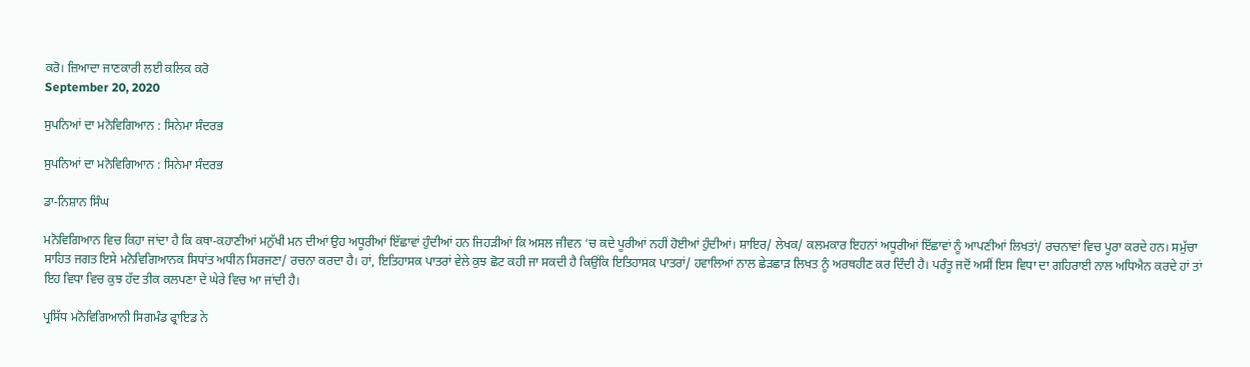ਕਰੋ। ਜ਼ਿਆਦਾ ਜਾਣਕਾਰੀ ਲਈ ਕਲਿਕ ਕਰੋ
September 20, 2020

ਸੁਪਨਿਆਂ ਦਾ ਮਨੋਵਿਗਿਆਨ : ਸਿਨੇਮਾ ਸੰਦਰਭ

ਸੁਪਨਿਆਂ ਦਾ ਮਨੋਵਿਗਿਆਨ : ਸਿਨੇਮਾ ਸੰਦਰਭ

ਡਾ-ਨਿਸ਼ਾਨ ਸਿੰਘ

ਮਨੋਵਿਗਿਆਨ ਵਿਚ ਕਿਹਾ ਜਾਂਦਾ ਹੈ ਕਿ ਕਥਾ-ਕਹਾਣੀਆਂ ਮਨੁੱਖੀ ਮਨ ਦੀਆਂ ਉਹ ਅਧੂਰੀਆਂ ਇੱਛਾਵਾਂ ਹੁੰਦੀਆਂ ਹਨ ਜਿਹੜੀਆਂ ਕਿ ਅਸਲ ਜੀਵਨ ‘ਚ ਕਦੇ ਪੂਰੀਆਂ ਨਹੀਂ ਹੋਈਆਂ ਹੁੰਦੀਆਂ। ਸ਼ਾਇਰ/ ਲੇਖਕ/ ਕਲਮਕਾਰ ਇਹਨਾਂ ਅਧੂਰੀਆਂ ਇੱਛਾਵਾਂ ਨੂੰ ਆਪਣੀਆਂ ਲਿਖਤਾਂ/ ਰਚਨਾਵਾਂ ਵਿਚ ਪੂਰਾ ਕਰਦੇ ਹਨ। ਸਮੁੱਚਾ ਸਾਹਿਤ ਜਗਤ ਇਸੇ ਮਨੋਵਿਗਿਆਨਕ ਸਿਧਾਂਤ ਅਧੀਨ ਸਿਰਜਣਾ/ ਰਚਨਾ ਕਰਦਾ ਹੈ। ਹਾਂ, ਇਤਿਹਾਸਕ ਪਾਤਰਾਂ ਵੇਲੇ ਕੁਝ ਛੋਟ ਕਹੀ ਜਾ ਸਕਦੀ ਹੈ ਕਿਉਂਕਿ ਇਤਿਹਾਸਕ ਪਾਤਰਾਂ/ ਹਵਾਲਿਆਂ ਨਾਲ ਛੇੜਛਾੜ ਲਿਖਤ ਨੂੰ ਅਰਥਹੀਣ ਕਰ ਦਿੰਦੀ ਹੈ। ਪਰੰਤੂ ਜਦੋਂ ਅਸੀਂ ਇਸ ਵਿਧਾ ਦਾ ਗਹਿਰਾਈ ਨਾਲ ਅਧਿਐਨ ਕਰਦੇ ਹਾਂ ਤਾਂ ਇਹ ਵਿਧਾ ਵਿਚ ਕੁਝ ਹੱਦ ਤੀਕ ਕਲਪਣਾ ਦੇ ਘੇਰੇ ਵਿਚ ਆ ਜਾਂਦੀ ਹੈ।

ਪ੍ਰਸਿੱਧ ਮਨੋਵਿਗਿਆਨੀ ਸਿਗਮੰਡ ਫ੍ਰਾਇਡ ਨੇ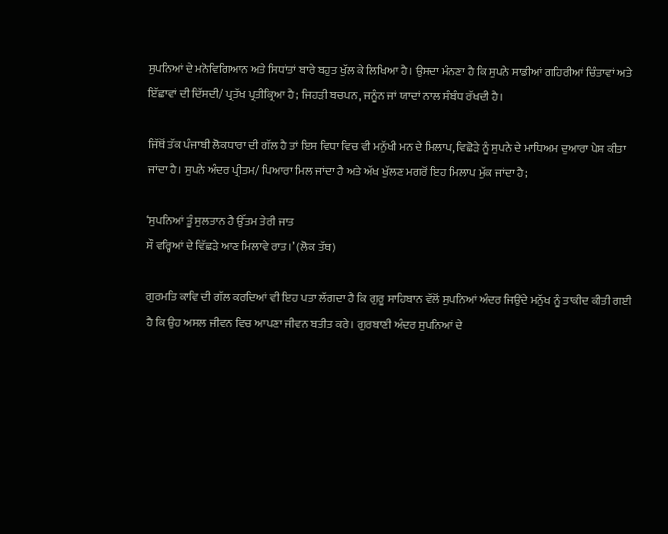ਸੁਪਨਿਆਂ ਦੇ ਮਨੋਵਿਗਿਆਨ ਅਤੇ ਸਿਧਾਂਤਾਂ ਬਾਰੇ ਬਹੁਤ ਖੁੱਲ ਕੇ ਲਿਖਿਆ ਹੈ। ਉਸਦਾ ਮੰਨਣਾ ਹੈ ਕਿ ਸੁਪਨੇ ਸਾਡੀਆਂ ਗਹਿਰੀਆਂ ਚਿੰਤਾਵਾਂ ਅਤੇ ਇੱਛਾਵਾਂ ਦੀ ਦਿੱਸਦੀ/ ਪ੍ਰਤੱਖ ਪ੍ਰਤੀਕ੍ਰਿਆ ਹੈ; ਜਿਹੜੀ ਬਚਪਨ, ਜਨੂੰਨ ਜਾਂ ਯਾਦਾਂ ਨਾਲ ਸੰਬੰਧ ਰੱਖਦੀ ਹੈ।

ਜਿੱਥੋਂ ਤੱਕ ਪੰਜਾਬੀ ਲੋਕਧਾਰਾ ਦੀ ਗੱਲ ਹੈ ਤਾਂ ਇਸ ਵਿਧਾ ਵਿਚ ਵੀ ਮਨੁੱਖੀ ਮਨ ਦੇ ਮਿਲਾਪ, ਵਿਛੋੜੇ ਨੂੰ ਸੁਪਨੇ ਦੇ ਮਾਧਿਅਮ ਦੁਆਰਾ ਪੇਸ਼ ਕੀਤਾ ਜਾਂਦਾ ਹੈ। ਸੁਪਨੇ ਅੰਦਰ ਪ੍ਰੀਤਮ/ ਪਿਆਰਾ ਮਿਲ ਜਾਂਦਾ ਹੈ ਅਤੇ ਅੱਖ ਖੁੱਲਣ ਮਗਰੋਂ ਇਹ ਮਿਲਾਪ ਮੁੱਕ ਜਾਂਦਾ ਹੈ;

‘ਸੁਪਨਿਆਂ ਤੂੰ ਸੁਲਤਾਨ ਹੈ ਉੱਤਮ ਤੇਰੀ ਜਾਤ
ਸੌ ਵਰ੍ਹਿਆਂ ਦੇ ਵਿੱਛੜੇ ਆਣ ਮਿਲਾਵੇ ਰਾਤ।’ (ਲੋਕ ਤੱਥ)

ਗੁਰਮਤਿ ਕਾਵਿ ਦੀ ਗੱਲ ਕਰਦਿਆਂ ਵੀ ਇਹ ਪਤਾ ਲੱਗਦਾ ਹੈ ਕਿ ਗੁਰੂ ਸਾਹਿਬਾਨ ਵੱਲੋਂ ਸੁਪਨਿਆਂ ਅੰਦਰ ਜਿਉਂਦੇ ਮਨੁੱਖ ਨੂੰ ਤਾਕੀਦ ਕੀਤੀ ਗਈ ਹੈ ਕਿ ਉਹ ਅਸਲ ਜੀਵਨ ਵਿਚ ਆਪਣਾ ਜੀਵਨ ਬਤੀਤ ਕਰੇ। ਗੁਰਬਾਣੀ ਅੰਦਰ ਸੁਪਨਿਆਂ ਦੇ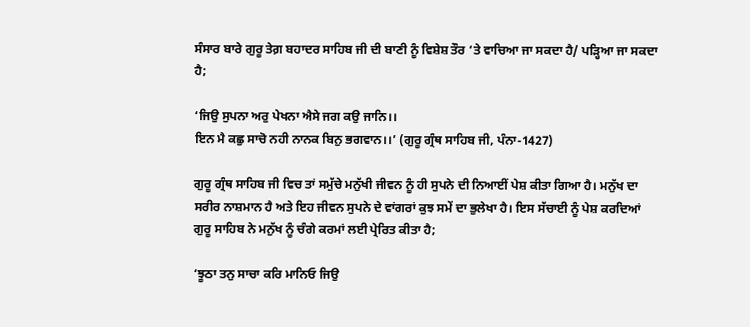ਸੰਸਾਰ ਬਾਰੇ ਗੁਰੂ ਤੇਗ਼ ਬਹਾਦਰ ਸਾਹਿਬ ਜੀ ਦੀ ਬਾਣੀ ਨੂੰ ਵਿਸ਼ੇਸ਼ ਤੌਰ ‘ਤੇ ਵਾਚਿਆ ਜਾ ਸਕਦਾ ਹੈ/ ਪੜ੍ਹਿਆ ਜਾ ਸਕਦਾ ਹੈ;

‘ਜਿਉ ਸੁਪਨਾ ਅਰੁ ਪੇਖਨਾ ਐਸੇ ਜਗ ਕਉ ਜਾਨਿ।।
ਇਨ ਮੈ ਕਛੁ ਸਾਚੋ ਨਹੀ ਨਾਨਕ ਬਿਨੁ ਭਗਵਾਨ।।’ (ਗੁਰੂ ਗ੍ਰੰਥ ਸਾਹਿਬ ਜੀ, ਪੰਨਾ-1427)

ਗੁਰੂ ਗ੍ਰੰਥ ਸਾਹਿਬ ਜੀ ਵਿਚ ਤਾਂ ਸਮੁੱਚੇ ਮਨੁੱਖੀ ਜੀਵਨ ਨੂੰ ਹੀ ਸੁਪਨੇ ਦੀ ਨਿਆਈਂ ਪੇਸ਼ ਕੀਤਾ ਗਿਆ ਹੈ। ਮਨੁੱਖ ਦਾ ਸਰੀਰ ਨਾਸ਼ਮਾਨ ਹੈ ਅਤੇ ਇਹ ਜੀਵਨ ਸੁਪਨੇ ਦੇ ਵਾਂਗਰਾਂ ਕੁਝ ਸਮੇਂ ਦਾ ਭੁਲੇਖਾ ਹੈ। ਇਸ ਸੱਚਾਈ ਨੂੰ ਪੇਸ਼ ਕਰਦਿਆਂ ਗੁਰੂ ਸਾਹਿਬ ਨੇ ਮਨੁੱਖ ਨੂੰ ਚੰਗੇ ਕਰਮਾਂ ਲਈ ਪ੍ਰੇਰਿਤ ਕੀਤਾ ਹੈ;

‘ਝੂਠਾ ਤਨੁ ਸਾਚਾ ਕਰਿ ਮਾਨਿਓ ਜਿਉ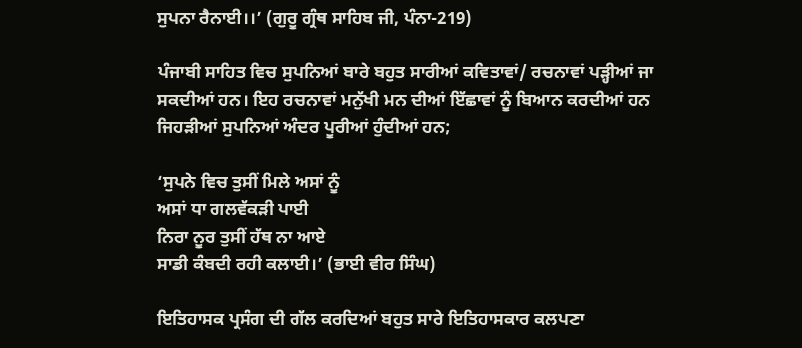ਸੁਪਨਾ ਰੈਨਾਈ।।’ (ਗੁਰੂ ਗ੍ਰੰਥ ਸਾਹਿਬ ਜੀ, ਪੰਨਾ-219)

ਪੰਜਾਬੀ ਸਾਹਿਤ ਵਿਚ ਸੁਪਨਿਆਂ ਬਾਰੇ ਬਹੁਤ ਸਾਰੀਆਂ ਕਵਿਤਾਵਾਂ/ ਰਚਨਾਵਾਂ ਪੜ੍ਹੀਆਂ ਜਾ ਸਕਦੀਆਂ ਹਨ। ਇਹ ਰਚਨਾਵਾਂ ਮਨੁੱਖੀ ਮਨ ਦੀਆਂ ਇੱਛਾਵਾਂ ਨੂੰ ਬਿਆਨ ਕਰਦੀਆਂ ਹਨ ਜਿਹੜੀਆਂ ਸੁਪਨਿਆਂ ਅੰਦਰ ਪੂਰੀਆਂ ਹੁੰਦੀਆਂ ਹਨ;

‘ਸੁਪਨੇ ਵਿਚ ਤੁਸੀਂ ਮਿਲੇ ਅਸਾਂ ਨੂੰ
ਅਸਾਂ ਧਾ ਗਲਵੱਕੜੀ ਪਾਈ
ਨਿਰਾ ਨੂਰ ਤੁਸੀਂ ਹੱਥ ਨਾ ਆਏ
ਸਾਡੀ ਕੰਬਦੀ ਰਹੀ ਕਲਾਈ।’ (ਭਾਈ ਵੀਰ ਸਿੰਘ)

ਇਤਿਹਾਸਕ ਪ੍ਰਸੰਗ ਦੀ ਗੱਲ ਕਰਦਿਆਂ ਬਹੁਤ ਸਾਰੇ ਇਤਿਹਾਸਕਾਰ ਕਲਪਣਾ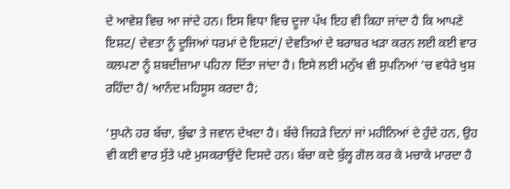ਦੇ ਆਵੇਸ਼ ਵਿਚ ਆ ਜਾਂਦੇ ਹਨ। ਇਸ ਵਿਧਾ ਵਿਚ ਦੂਜਾ ਪੱਖ ਇਹ ਵੀ ਕਿਹਾ ਜਾਂਦਾ ਹੈ ਕਿ ਆਪਣੇ ਇਸ਼ਟ/ ਦੇਵਤਾ ਨੂੰ ਦੂਜਿਆਂ ਧਰਮਾਂ ਦੇ ਇਸ਼ਟਾਂ/ ਦੇਵਤਿਆਂ ਦੇ ਬਰਾਬਰ ਖੜਾ ਕਰਨ ਲਈ ਕਈ ਵਾਰ ਕਲਪਣਾ ਨੂੰ ਸ਼ਬਦੀਜ਼ਾਮਾ ਪਹਿਨਾ ਦਿੱਤਾ ਜਾਂਦਾ ਹੈ। ਇਸੇ ਲਈ ਮਨੁੱਖ ਵੀ ਸੁਪਨਿਆਂ ‘ਚ ਵਧੇਰੇ ਖੁਸ਼ ਰਹਿੰਦਾ ਹੈ/ ਆਨੰਦ ਮਹਿਸੂਸ ਕਰਦਾ ਹੈ;

‘ਸੁਪਨੇ ਹਰ ਬੱਚਾ, ਬੁੱਢਾ ਤੇ ਜਵਾਨ ਦੇਖਦਾ ਹੈ। ਬੱਚੇ ਜਿਹੜੇ ਦਿਨਾਂ ਜਾਂ ਮਹੀਨਿਆਂ ਦੇ ਹੁੰਦੇ ਹਨ, ਉਹ ਵੀ ਕਈ ਵਾਰ ਸੁੱਤੇ ਪਏ ਮੁਸਕਰਾਉਂਦੇ ਦਿਸਦੇ ਹਨ। ਬੱਚਾ ਕਦੇ ਬੁੱਲ੍ਹ ਗੋਲ ਕਰ ਕੇ ਮਚਾਕੇ ਮਾਰਦਾ ਹੈ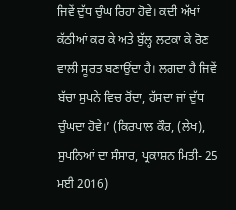ਜਿਵੇਂ ਦੁੱਧ ਚੁੰਘ ਰਿਹਾ ਹੋਵੇ। ਕਦੀ ਅੱਖਾਂ ਕੱਠੀਆਂ ਕਰ ਕੇ ਅਤੇ ਬੁੱਲ੍ਹ ਲਟਕਾ ਕੇ ਰੋਣ ਵਾਲੀ ਸੂਰਤ ਬਣਾਉਂਦਾ ਹੈ। ਲਗਦਾ ਹੈ ਜਿਵੇਂ ਬੱਚਾ ਸੁਪਨੇ ਵਿਚ ਰੋਂਦਾ, ਹੱਸਦਾ ਜਾਂ ਦੁੱਧ ਚੁੰਘਦਾ ਹੋਵੇ।’ (ਕਿਰਪਾਲ ਕੌਰ, (ਲੇਖ), ਸੁਪਨਿਆਂ ਦਾ ਸੰਸਾਰ, ਪ੍ਰਕਾਸ਼ਨ ਮਿਤੀ- 25 ਮਈ 2016)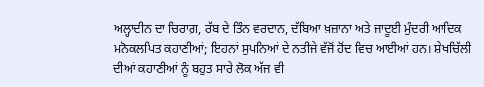ਅਲ੍ਹਾਦੀਨ ਦਾ ਚਿਰਾਗ਼, ਰੱਬ ਦੇ ਤਿੰਨ ਵਰਦਾਨ, ਦੱਬਿਆ ਖ਼ਜ਼ਾਨਾ ਅਤੇ ਜਾਦੂਈ ਮੁੰਦਰੀ ਆਦਿਕ ਮਨੋਕਲਪਿਤ ਕਹਾਣੀਆਂ; ਇਹਨਾਂ ਸੁਪਨਿਆਂ ਦੇ ਨਤੀਜੇ ਵੱਜੋਂ ਹੋਂਦ ਵਿਚ ਆਈਆਂ ਹਨ। ਸ਼ੇਖਚਿੱਲੀ ਦੀਆਂ ਕਹਾਣੀਆਂ ਨੂੰ ਬਹੁਤ ਸਾਰੇ ਲੋਕ ਅੱਜ ਵੀ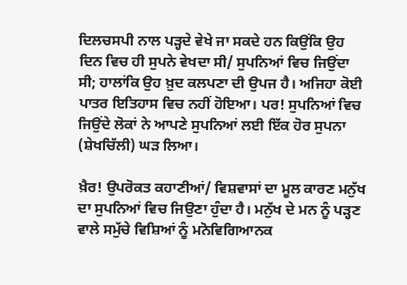ਦਿਲਚਸਪੀ ਨਾਲ ਪੜ੍ਹਦੇ ਵੇਖੇ ਜਾ ਸਕਦੇ ਹਨ ਕਿਉਂਕਿ ਉਹ ਦਿਨ ਵਿਚ ਹੀ ਸੁਪਨੇ ਵੇਖਦਾ ਸੀ/ ਸੁਪਨਿਆਂ ਵਿਚ ਜਿਉਂਦਾ ਸੀ; ਹਾਲਾਂਕਿ ਉਹ ਖ਼ੁਦ ਕਲਪਣਾ ਦੀ ਉਪਜ ਹੈ। ਅਜਿਹਾ ਕੋਈ ਪਾਤਰ ਇਤਿਹਾਸ ਵਿਚ ਨਹੀਂ ਹੋਇਆ। ਪਰ! ਸੁਪਨਿਆਂ ਵਿਚ ਜਿਉਂਦੇ ਲੋਕਾਂ ਨੇ ਆਪਣੇ ਸੁਪਨਿਆਂ ਲਈ ਇੱਕ ਹੋਰ ਸੁਪਨਾ (ਸ਼ੇਖਚਿੱਲੀ) ਘੜ ਲਿਆ।

ਖ਼ੈਰ! ਉਪਰੋਕਤ ਕਹਾਣੀਆਂ/ ਵਿਸ਼ਵਾਸਾਂ ਦਾ ਮੂਲ ਕਾਰਣ ਮਨੁੱਖ ਦਾ ਸੁਪਨਿਆਂ ਵਿਚ ਜਿਉਣਾ ਹੁੰਦਾ ਹੈ। ਮਨੁੱਖ ਦੇ ਮਨ ਨੂੰ ਪੜ੍ਹਣ ਵਾਲੇ ਸਮੁੱਚੇ ਵਿਸ਼ਿਆਂ ਨੂੰ ਮਨੋਵਿਗਿਆਨਕ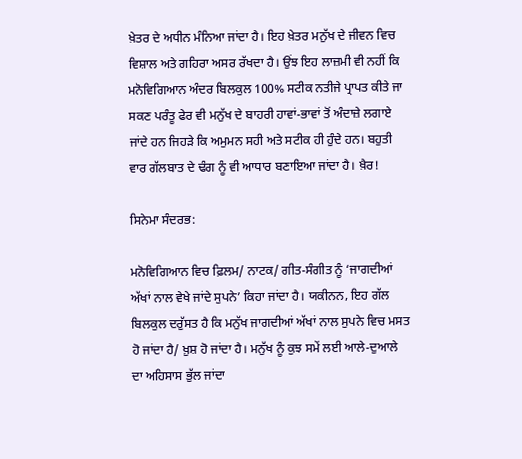ਖ਼ੇਤਰ ਦੇ ਅਧੀਨ ਮੰਨਿਆ ਜਾਂਦਾ ਹੈ। ਇਹ ਖ਼ੇਤਰ ਮਨੁੱਖ ਦੇ ਜੀਵਨ ਵਿਚ ਵਿਸ਼ਾਲ ਅਤੇ ਗਹਿਰਾ ਅਸਰ ਰੱਖਦਾ ਹੈ। ਉਂਝ ਇਹ ਲਾਜ਼ਮੀ ਵੀ ਨਹੀਂ ਕਿ ਮਨੋਵਿਗਿਆਨ ਅੰਦਰ ਬਿਲਕੁਲ 100% ਸਟੀਕ ਨਤੀਜੇ ਪ੍ਰਾਪਤ ਕੀਤੇ ਜਾ ਸਕਣ ਪਰੰਤੂ ਫੇਰ ਵੀ ਮਨੁੱਖ ਦੇ ਬਾਹਰੀ ਹਾਵਾਂ-ਭਾਵਾਂ ਤੋਂ ਅੰਦਾਜ਼ੇ ਲਗਾਏ ਜਾਂਦੇ ਹਨ ਜਿਹੜੇ ਕਿ ਅਮੁਮਨ ਸਹੀ ਅਤੇ ਸਟੀਕ ਹੀ ਹੁੰਦੇ ਹਨ। ਬਹੁਤੀ ਵਾਰ ਗੱਲਬਾਤ ਦੇ ਢੰਗ ਨੂੰ ਵੀ ਆਧਾਰ ਬਣਾਇਆ ਜਾਂਦਾ ਹੈ। ਖ਼ੈਰ!

ਸਿਨੇਮਾ ਸੰਦਰਭ:

ਮਨੋਵਿਗਿਆਨ ਵਿਚ ਫ਼ਿਲਮ/ ਨਾਟਕ/ ਗੀਤ-ਸੰਗੀਤ ਨੂੰ ‘ਜਾਗਦੀਆਂ ਅੱਖਾਂ ਨਾਲ ਵੇਖੇ ਜਾਂਦੇ ਸੁਪਨੇ’ ਕਿਹਾ ਜਾਂਦਾ ਹੈ। ਯਕੀਨਨ, ਇਹ ਗੱਲ ਬਿਲਕੁਲ ਦਰੁੱਸਤ ਹੈ ਕਿ ਮਨੁੱਖ ਜਾਗਦੀਆਂ ਅੱਖਾਂ ਨਾਲ ਸੁਪਨੇ ਵਿਚ ਮਸਤ ਹੋ ਜਾਂਦਾ ਹੈ/ ਖ਼ੁਸ਼ ਹੋ ਜਾਂਦਾ ਹੈ। ਮਨੁੱਖ ਨੂੰ ਕੁਝ ਸਮੇਂ ਲਈ ਆਲੇ-ਦੁਆਲੇ ਦਾ ਅਹਿਸਾਸ ਭੁੱਲ ਜਾਂਦਾ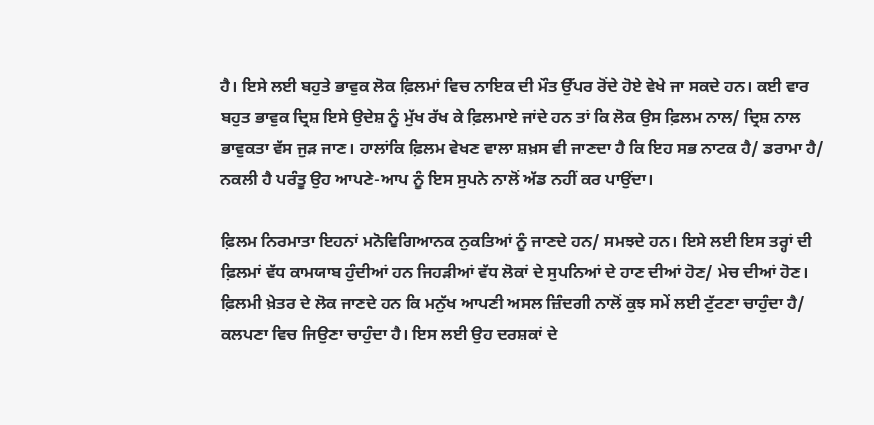ਹੈ। ਇਸੇ ਲਈ ਬਹੁਤੇ ਭਾਵੁਕ ਲੋਕ ਫ਼ਿਲਮਾਂ ਵਿਚ ਨਾਇਕ ਦੀ ਮੌਤ ਉੱਪਰ ਰੋਂਦੇ ਹੋਏ ਵੇਖੇ ਜਾ ਸਕਦੇ ਹਨ। ਕਈ ਵਾਰ ਬਹੁਤ ਭਾਵੁਕ ਦ੍ਰਿਸ਼ ਇਸੇ ਉਦੇਸ਼ ਨੂੰ ਮੁੱਖ ਰੱਖ ਕੇ ਫ਼ਿਲਮਾਏ ਜਾਂਦੇ ਹਨ ਤਾਂ ਕਿ ਲੋਕ ਉਸ ਫ਼ਿਲਮ ਨਾਲ/ ਦ੍ਰਿਸ਼ ਨਾਲ ਭਾਵੁਕਤਾ ਵੱਸ ਜੁੜ ਜਾਣ। ਹਾਲਾਂਕਿ ਫ਼ਿਲਮ ਵੇਖਣ ਵਾਲਾ ਸ਼ਖ਼ਸ ਵੀ ਜਾਣਦਾ ਹੈ ਕਿ ਇਹ ਸਭ ਨਾਟਕ ਹੈ/ ਡਰਾਮਾ ਹੈ/ ਨਕਲੀ ਹੈ ਪਰੰਤੂ ਉਹ ਆਪਣੇ-ਆਪ ਨੂੰ ਇਸ ਸੁਪਨੇ ਨਾਲੋਂ ਅੱਡ ਨਹੀਂ ਕਰ ਪਾਉਂਦਾ।

ਫ਼ਿਲਮ ਨਿਰਮਾਤਾ ਇਹਨਾਂ ਮਨੋਵਿਗਿਆਨਕ ਨੁਕਤਿਆਂ ਨੂੰ ਜਾਣਦੇ ਹਨ/ ਸਮਝਦੇ ਹਨ। ਇਸੇ ਲਈ ਇਸ ਤਰ੍ਹਾਂ ਦੀ ਫ਼ਿਲਮਾਂ ਵੱਧ ਕਾਮਯਾਬ ਹੁੰਦੀਆਂ ਹਨ ਜਿਹੜੀਆਂ ਵੱਧ ਲੋਕਾਂ ਦੇ ਸੁਪਨਿਆਂ ਦੇ ਹਾਣ ਦੀਆਂ ਹੋਣ/ ਮੇਚ ਦੀਆਂ ਹੋਣ। ਫ਼ਿਲਮੀ ਖ਼ੇਤਰ ਦੇ ਲੋਕ ਜਾਣਦੇ ਹਨ ਕਿ ਮਨੁੱਖ ਆਪਣੀ ਅਸਲ ਜ਼ਿੰਦਗੀ ਨਾਲੋਂ ਕੁਝ ਸਮੇਂ ਲਈ ਟੁੱਟਣਾ ਚਾਹੁੰਦਾ ਹੈ/ ਕਲਪਣਾ ਵਿਚ ਜਿਉਣਾ ਚਾਹੁੰਦਾ ਹੈ। ਇਸ ਲਈ ਉਹ ਦਰਸ਼ਕਾਂ ਦੇ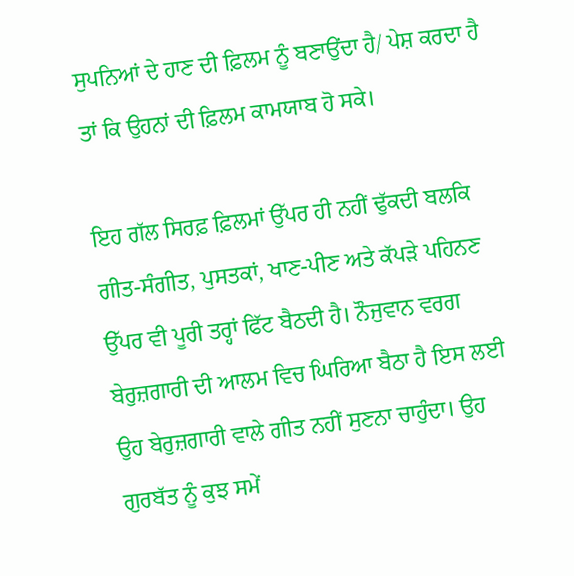ਸੁਪਨਿਆਂ ਦੇ ਹਾਣ ਦੀ ਫ਼ਿਲਮ ਨੂੰ ਬਣਾਉਂਦਾ ਹੈ/ ਪੇਸ਼ ਕਰਦਾ ਹੈ ਤਾਂ ਕਿ ਉਹਨਾਂ ਦੀ ਫ਼ਿਲਮ ਕਾਮਯਾਬ ਹੋ ਸਕੇ।

ਇਹ ਗੱਲ ਸਿਰਫ਼ ਫ਼ਿਲਮਾਂ ਉੱਪਰ ਹੀ ਨਹੀਂ ਢੁੱਕਦੀ ਬਲਕਿ ਗੀਤ-ਸੰਗੀਤ, ਪੁਸਤਕਾਂ, ਖਾਣ-ਪੀਣ ਅਤੇ ਕੱਪੜੇ ਪਹਿਨਣ ਉੱਪਰ ਵੀ ਪੂਰੀ ਤਰ੍ਹਾਂ ਫਿੱਟ ਬੈਠਦੀ ਹੈ। ਨੌਜੁਵਾਨ ਵਰਗ ਬੇਰੁਜ਼ਗਾਰੀ ਦੀ ਆਲਮ ਵਿਚ ਘਿਰਿਆ ਬੈਠਾ ਹੈ ਇਸ ਲਈ ਉਹ ਬੇਰੁਜ਼ਗਾਰੀ ਵਾਲੇ ਗੀਤ ਨਹੀਂ ਸੁਣਨਾ ਚਾਹੁੰਦਾ। ਉਹ ਗੁਰਬੱਤ ਨੂੰ ਕੁਝ ਸਮੇਂ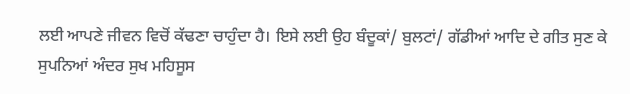ਲਈ ਆਪਣੇ ਜੀਵਨ ਵਿਚੋਂ ਕੱਢਣਾ ਚਾਹੁੰਦਾ ਹੈ। ਇਸੇ ਲਈ ਉਹ ਬੰਦੂਕਾਂ/ ਬੁਲਟਾਂ/ ਗੱਡੀਆਂ ਆਦਿ ਦੇ ਗੀਤ ਸੁਣ ਕੇ ਸੁਪਨਿਆਂ ਅੰਦਰ ਸੁਖ ਮਹਿਸੂਸ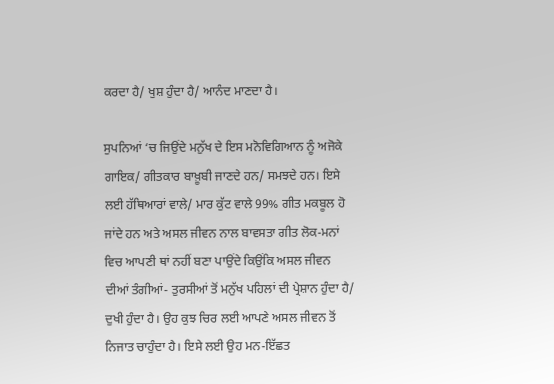ਕਰਦਾ ਹੈ/ ਖੁਸ਼ ਹੁੰਦਾ ਹੈ/ ਆਨੰਦ ਮਾਣਦਾ ਹੈ।

ਸੁਪਨਿਆਂ ‘ਚ ਜਿਉਂਦੇ ਮਨੁੱਖ ਦੇ ਇਸ ਮਨੋਵਿਗਿਆਨ ਨੂੰ ਅਜੋਕੇ ਗਾਇਕ/ ਗੀਤਕਾਰ ਬਾਖ਼ੂਬੀ ਜਾਣਦੇ ਹਨ/ ਸਮਝਦੇ ਹਨ। ਇਸੇ ਲਈ ਹੱਥਿਆਰਾਂ ਵਾਲੇ/ ਮਾਰ ਕੁੱਟ ਵਾਲੇ 99% ਗੀਤ ਮਕਬੂਲ ਹੋ ਜਾਂਦੇ ਹਨ ਅਤੇ ਅਸਲ ਜੀਵਨ ਨਾਲ ਬਾਵਸਤਾ ਗੀਤ ਲੋਕ-ਮਨਾਂ ਵਿਚ ਆਪਣੀ ਥਾਂ ਨਹੀਂ ਬਣਾ ਪਾਉਂਦੇ ਕਿਉਂਕਿ ਅਸਲ ਜੀਵਨ ਦੀਆਂ ਤੰਗੀਆਂ- ਤੁਰਸੀਆਂ ਤੋਂ ਮਨੁੱਖ ਪਹਿਲਾਂ ਦੀ ਪ੍ਰੇਸ਼ਾਨ ਹੁੰਦਾ ਹੈ/ ਦੁਖੀ ਹੁੰਦਾ ਹੈ। ਉਹ ਕੁਝ ਚਿਰ ਲਈ ਆਪਣੇ ਅਸਲ ਜੀਵਨ ਤੋਂ ਨਿਜਾਤ ਚਾਹੁੰਦਾ ਹੈ। ਇਸੇ ਲਈ ਉਹ ਮਨ-ਇੱਛਤ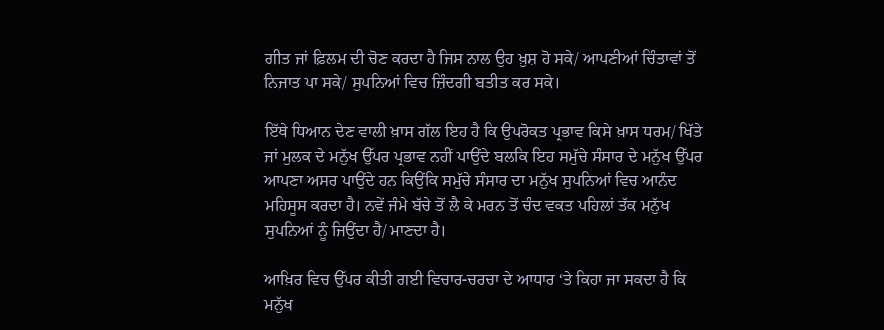ਗੀਤ ਜਾਂ ਫ਼ਿਲਮ ਦੀ ਚੋਣ ਕਰਦਾ ਹੈ ਜਿਸ ਨਾਲ ਉਹ ਖ਼ੁਸ਼ ਹੋ ਸਕੇ/ ਆਪਣੀਆਂ ਚਿੰਤਾਵਾਂ ਤੋਂ ਨਿਜਾਤ ਪਾ ਸਕੇ/ ਸੁਪਨਿਆਂ ਵਿਚ ਜ਼ਿੰਦਗੀ ਬਤੀਤ ਕਰ ਸਕੇ।

ਇੱਥੇ ਧਿਆਨ ਦੇਣ ਵਾਲੀ ਖ਼ਾਸ ਗੱਲ ਇਹ ਹੈ ਕਿ ਉਪਰੋਕਤ ਪ੍ਰਭਾਵ ਕਿਸੇ ਖ਼ਾਸ ਧਰਮ/ ਖਿੱਤੇ ਜਾਂ ਮੁਲਕ ਦੇ ਮਨੁੱਖ ਉੱਪਰ ਪ੍ਰਭਾਵ ਨਹੀਂ ਪਾਉਂਦੇ ਬਲਕਿ ਇਹ ਸਮੁੱਚੇ ਸੰਸਾਰ ਦੇ ਮਨੁੱਖ ਉੱਪਰ ਆਪਣਾ ਅਸਰ ਪਾਉਂਦੇ ਹਨ ਕਿਉਂਕਿ ਸਮੁੱਚੇ ਸੰਸਾਰ ਦਾ ਮਨੁੱਖ ਸੁਪਨਿਆਂ ਵਿਚ ਆਨੰਦ ਮਹਿਸੂਸ ਕਰਦਾ ਹੈ। ਨਵੇਂ ਜੰਮੇ ਬੱਚੇ ਤੋਂ ਲੈ ਕੇ ਮਰਨ ਤੋਂ ਚੰਦ ਵਕਤ ਪਹਿਲਾਂ ਤੱਕ ਮਨੁੱਖ ਸੁਪਨਿਆਂ ਨੂੰ ਜਿਉਂਦਾ ਹੈ/ ਮਾਣਦਾ ਹੈ।

ਆਖ਼ਿਰ ਵਿਚ ਉੱਪਰ ਕੀਤੀ ਗਈ ਵਿਚਾਰ-ਚਰਚਾ ਦੇ ਆਧਾਰ ‘ਤੇ ਕਿਹਾ ਜਾ ਸਕਦਾ ਹੈ ਕਿ ਮਨੁੱਖ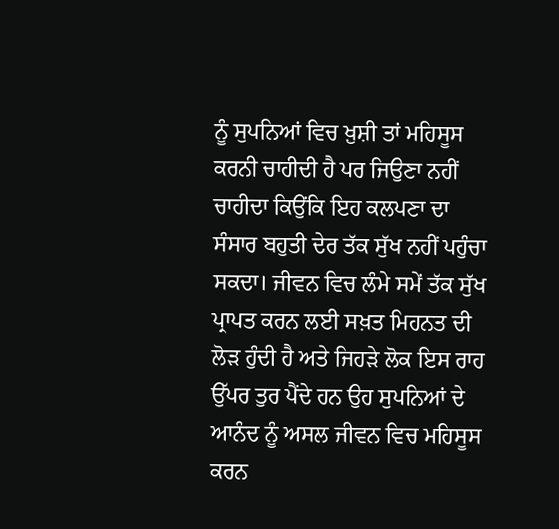ਨੂੰ ਸੁਪਨਿਆਂ ਵਿਚ ਖ਼ੁਸ਼ੀ ਤਾਂ ਮਹਿਸੂਸ ਕਰਨੀ ਚਾਹੀਦੀ ਹੈ ਪਰ ਜਿਉਣਾ ਨਹੀਂ ਚਾਹੀਦਾ ਕਿਉਂਕਿ ਇਹ ਕਲਪਣਾ ਦਾ ਸੰਸਾਰ ਬਹੁਤੀ ਦੇਰ ਤੱਕ ਸੁੱਖ ਨਹੀਂ ਪਹੁੰਚਾ ਸਕਦਾ। ਜੀਵਨ ਵਿਚ ਲੰਮੇ ਸਮੇਂ ਤੱਕ ਸੁੱਖ ਪ੍ਰਾਪਤ ਕਰਨ ਲਈ ਸਖ਼ਤ ਮਿਹਨਤ ਦੀ ਲੋੜ ਹੁੰਦੀ ਹੈ ਅਤੇ ਜਿਹੜੇ ਲੋਕ ਇਸ ਰਾਹ ਉੱਪਰ ਤੁਰ ਪੈਂਦੇ ਹਨ ਉਹ ਸੁਪਨਿਆਂ ਦੇ ਆਨੰਦ ਨੂੰ ਅਸਲ ਜੀਵਨ ਵਿਚ ਮਹਿਸੂਸ ਕਰਨ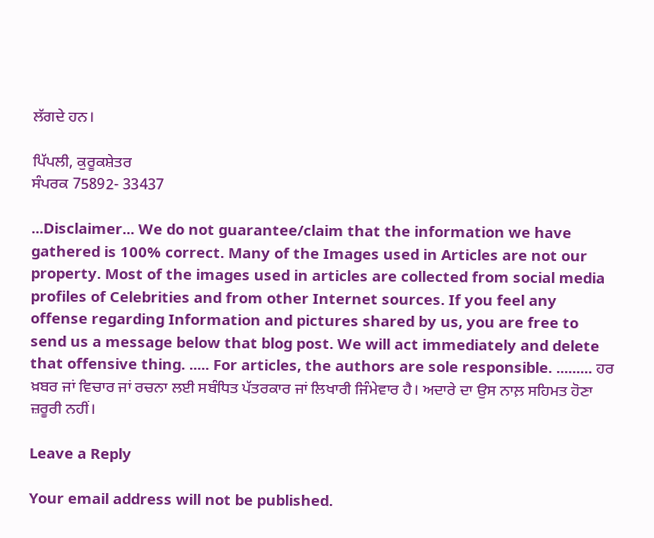ਲੱਗਦੇ ਹਨ।

ਪਿੱਪਲੀ, ਕੁਰੂਕਸ਼ੇਤਰ
ਸੰਪਰਕ 75892- 33437

...Disclaimer... We do not guarantee/claim that the information we have gathered is 100% correct. Many of the Images used in Articles are not our property. Most of the images used in articles are collected from social media profiles of Celebrities and from other Internet sources. If you feel any offense regarding Information and pictures shared by us, you are free to send us a message below that blog post. We will act immediately and delete that offensive thing. ..... For articles, the authors are sole responsible. ......... ਹਰ ਖ਼ਬਰ ਜਾਂ ਵਿਚਾਰ ਜਾਂ ਰਚਨਾ ਲਈ ਸਬੰਧਿਤ ਪੱਤਰਕਾਰ ਜਾਂ ਲਿਖਾਰੀ ਜਿੰਮੇਵਾਰ ਹੈ। ਅਦਾਰੇ ਦਾ ਉਸ ਨਾਲ਼ ਸਹਿਮਤ ਹੋਣਾ ਜ਼ਰੂਰੀ ਨਹੀਂ।

Leave a Reply

Your email address will not be published.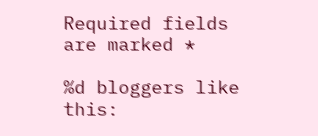Required fields are marked *

%d bloggers like this: